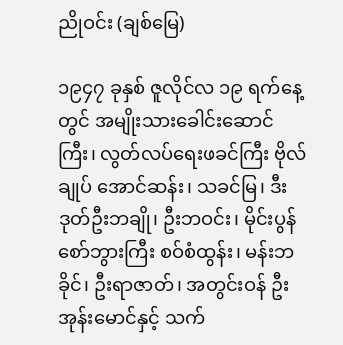ညိုဝင်း (ချစ်မြေ)

၁၉၄၇ ခုနှစ် ဇူလိုင်လ ၁၉ ရက်နေ့တွင် အမျိုးသားခေါင်းဆောင်ကြီး၊ လွတ်လပ်ရေးဖခင်ကြီး ဗိုလ်ချုပ် အောင်ဆန်း၊ သခင်မြ၊ ဒီးဒုတ်ဦးဘချို၊ ဦးဘဝင်း၊ မိုင်းပွန်စော်ဘွားကြီး စဝ်စံထွန်း၊ မန်းဘခိုင်၊ ဦးရာဇာတ်၊ အတွင်းဝန် ဦးအုန်းမောင်နှင့် သက်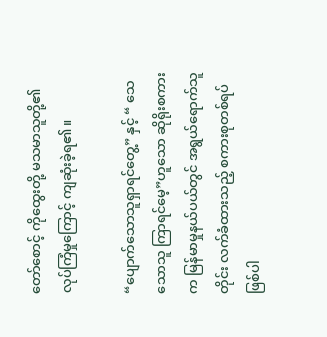တော်စောင့် ကိုထွေးတို့ မသမာသူတို့၏လုပ်ကြံမှုကြောင့် ကျဆုံးခဲ့ရ၏။

“ပျောက်သောသူရှာရင်တွေ့” နှင့် “ သေသောသူ ကြာရင်မေ့”ဟူသော ဆိုရိုးစကားက မြန်မာမှုနယ်ပယ်တွင် အရွယ်ရောက်သူတိုင်း လက်ခံထားသည့် စကားစုတစ်ရပ် ဖြစ်ပါ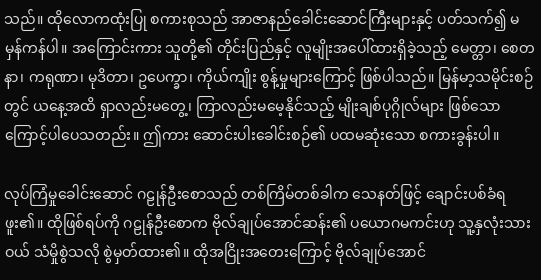သည်။ ထိုလောကထုံးပြု စကားစုသည် အာဇာနည်ခေါင်းဆောင်ကြီးများနှင့် ပတ်သက်၍ မမှန်ကန်ပါ။ အကြောင်းကား သူတို့၏ တိုင်းပြည်နှင့် လူမျိုးအပေါ်ထားရှိခဲ့သည့် မေတ္တာ၊ စေတနာ၊ ကရုဏာ၊ မုဒိတာ၊ ဥပေက္ခာ၊ ကိုယ်ကျိုး စွန့်မှုများကြောင့် ဖြစ်ပါသည်။ မြန်မာ့သမိုင်းစဉ်တွင် ယနေ့အထိ ရှာလည်းမတွေ့၊ ကြာလည်းမမေ့နိုင်သည့် မျိုးချစ်ပုဂ္ဂိုလ်များ ဖြစ်သောကြောင့်ပါပေသတည်း။ ဤကား ဆောင်းပါးခေါင်းစဉ်၏ ပထမဆုံးသော စကားခွန်းပါ။

လုပ်ကြံမှုခေါင်းဆောင် ဂဠုန်ဦးစောသည် တစ်ကြိမ်တစ်ခါက သေနတ်ဖြင့် ချောင်းပစ်ခံရဖူး၏။ ထိုဖြစ်ရပ်ကို ဂဠုန်ဦးစောက ဗိုလ်ချုပ်အောင်ဆန်း၏ ပယောဂမကင်းဟု သူ့နှလုံးသားဝယ် သံမှိုစွဲသလို စွဲမှတ်ထား၏။ ထိုအငြိုးအတေးကြောင့် ဗိုလ်ချုပ်အောင်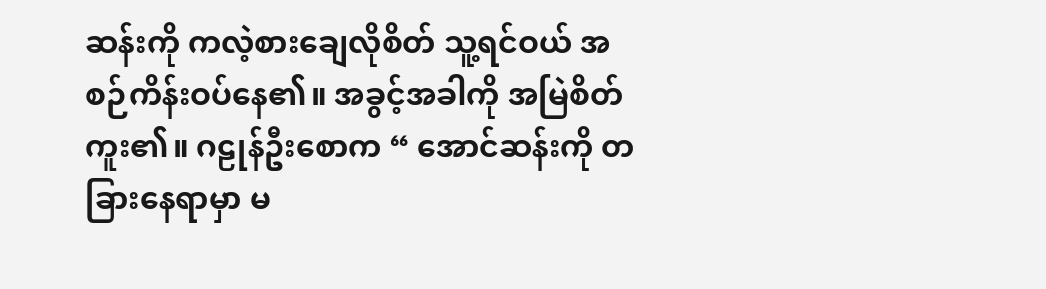ဆန်းကို ကလဲ့စားချေလိုစိတ် သူ့ရင်ဝယ် အစဉ်ကိန်းဝပ်နေ၏။ အခွင့်အခါကို အမြဲစိတ်ကူး၏။ ဂဠုန်ဦးစောက “ အောင်ဆန်းကို တခြားနေရာမှာ မ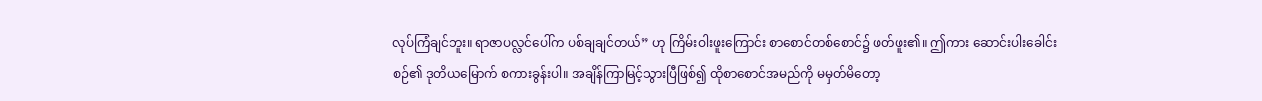လုပ်ကြံချင်ဘူး။ ရာဇာပလ္လင်ပေါ်က ပစ်ချချင်တယ်” ဟု ကြိမ်းဝါးဖူးကြောင်း စာစောင်တစ်စောင်၌ ဖတ်ဖူး၏။ ဤကား ဆောင်းပါးခေါင်းစဉ်၏ ဒုတိယမြောက် စကားခွန်းပါ။ အချိန်ကြာမြင့်သွားပြီဖြစ်၍ ထိုစာစောင်အမည်ကို မမှတ်မိတော့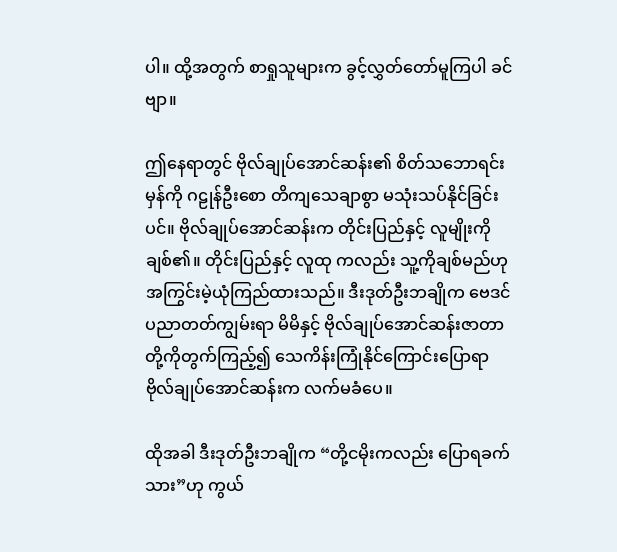ပါ။ ထို့အတွက် စာရှုသူများက ခွင့်လွှတ်တော်မူကြပါ ခင်ဗျာ။

ဤနေရာတွင် ဗိုလ်ချုပ်အောင်ဆန်း၏ စိတ်သဘောရင်းမှန်ကို ဂဠုန်ဦးစော တိကျသေချာစွာ မသုံးသပ်နိုင်ခြင်းပင်။ ဗိုလ်ချုပ်အောင်ဆန်းက တိုင်းပြည်နှင့် လူမျိုးကိုချစ်၏။ တိုင်းပြည်နှင့် လူထု ကလည်း သူ့ကိုချစ်မည်ဟု အကြွင်းမဲ့ယုံကြည်ထားသည်။ ဒီးဒုတ်ဦးဘချိုက ဗေဒင်ပညာတတ်ကျွမ်းရာ မိမိနှင့် ဗိုလ်ချုပ်အောင်ဆန်းဇာတာတို့ကိုတွက်ကြည့်၍ သေကိန်းကြုံနိုင်ကြောင်းပြောရာ ဗိုလ်ချုပ်အောင်ဆန်းက လက်မခံပေ။

ထိုအခါ ဒီးဒုတ်ဦးဘချိုက “တို့ငမိုးကလည်း ပြောရခက်သား”ဟု ကွယ်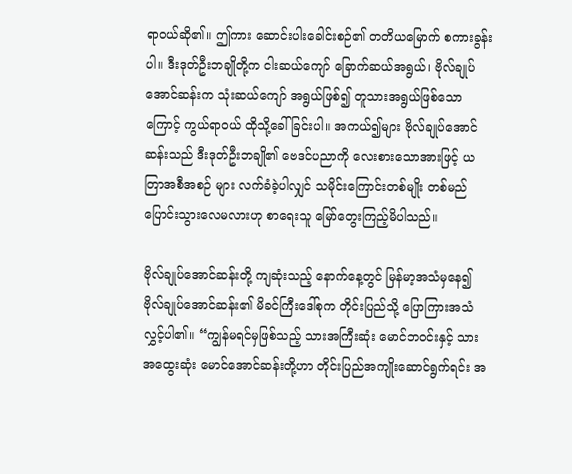ရာဝယ်ဆို၏။ ဤကား ဆောင်းပါးခေါင်းစဉ်၏ တတိယမြောက် စကားခွန်းပါ။ ဒီးဒုတ်ဦးဘချိုတို့က ငါးဆယ်ကျော် ခြောက်ဆယ်အရွယ်၊ ဗိုလ်ချုပ်အောင်ဆန်းက သုံးဆယ်ကျော် အရွယ်ဖြစ်၍ တူသားအရွယ်ဖြစ်သောကြောင့် ကွယ်ရာဝယ် ထိုသို့ခေါ်ခြင်းပါ။ အကယ်၍များ ဗိုလ်ချုပ်အောင်ဆန်းသည် ဒီးဒုတ်ဦးဘချို၏ ဗေဒင်ပညာကို လေးစားသောအားဖြင့် ယတြာအစီအစဉ် များ လက်ခံခဲ့ပါလျှင် သမိုင်းကြောင်းတစ်မျိုး တစ်မည်ပြောင်းသွားလေမလားဟု စာရေးသူ မြော်တွေးကြည့်မိပါသည်။

ဗိုလ်ချုပ်အောင်ဆန်းတို့ ကျဆုံးသည့် နောက်နေ့တွင် မြန်မာ့အသံမှနေ၍ ဗိုလ်ချုပ်အောင်ဆန်း၏ မိခင်ကြီးဒေါ်စုက တိုင်းပြည်သို့ ပြောကြားအသံလွှင့်ပါ၏။ “ကျွန်မရင်မှဖြစ်သည့် သားအကြီးဆုံး မောင်ဘဝင်းနှင့် သားအထွေးဆုံး မောင်အောင်ဆန်းတို့ဟာ တိုင်းပြည်အကျိုးဆောင်ရွက်ရင်း အ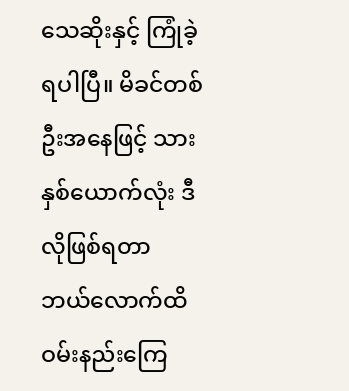သေဆိုးနှင့် ကြုံခဲ့ရပါပြီ။ မိခင်တစ်ဦးအနေဖြင့် သားနှစ်ယောက်လုံး ဒီလိုဖြစ်ရတာ ဘယ်လောက်ထိ ဝမ်းနည်းကြေ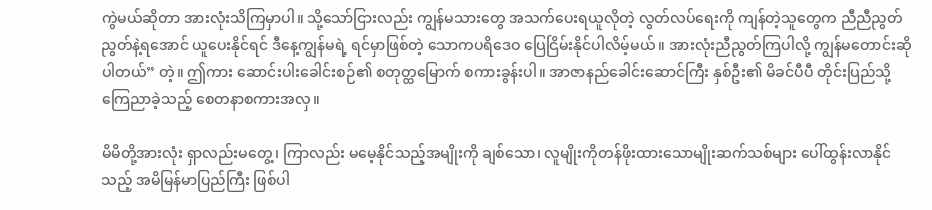ကွဲမယ်ဆိုတာ အားလုံးသိကြမှာပါ။ သို့သော်ငြားလည်း ကျွန်မသားတွေ အသက်ပေးရယူလိုတဲ့ လွတ်လပ်ရေးကို ကျန်တဲ့သူတွေက ညီညီညွတ်ညွတ်နဲ့ရအောင် ယူပေးနိုင်ရင် ဒီနေ့ကျွန်မရဲ့ ရင်မှာဖြစ်တဲ့ သောကပရိဒေဝ ပြေငြိမ်းနိုင်ပါလိမ့်မယ်။ အားလုံးညီညွတ်ကြပါလို့ ကျွန်မတောင်းဆိုပါတယ်” တဲ့။ ဤကား ဆောင်းပါးခေါင်းစဉ်၏ စတုတ္ထမြောက် စကားခွန်းပါ။ အာဇာနည်ခေါင်းဆောင်ကြီး နှစ်ဦး၏ မိခင်ပီပီ တိုင်းပြည်သို့ ကြေညာခဲ့သည့် စေတနာစကားအလှ။

မိမိတို့အားလုံး ရှာလည်းမတွေ့၊ ကြာလည်း မမေ့နိုင်သည့်အမျိုးကို ချစ်သော၊ လူမျိုးကိုတန်ဖိုးထားသောမျိုးဆက်သစ်များ ပေါ်ထွန်းလာနိုင်သည့် အမိမြန်မာပြည်ကြီး ဖြစ်ပါ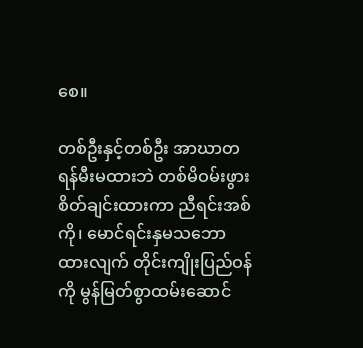စေ။

တစ်ဦးနှင့်တစ်ဦး အာဃာတ ရန်မီးမထားဘဲ တစ်မိဝမ်းဖွားစိတ်ချင်းထားကာ ညီရင်းအစ်ကို၊ မောင်ရင်းနှမသဘောထားလျက် တိုင်းကျိုးပြည်ဝန်ကို မွန်မြတ်စွာထမ်းဆောင်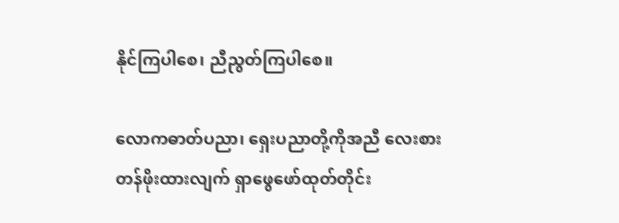နိုင်ကြပါစေ၊ ညီညွတ်ကြပါစေ။

လောကဓာတ်ပညာ၊ ရှေးပညာတို့ကိုအညီ လေးစားတန်ဖိုးထားလျက် ရှာဖွေဖော်ထုတ်တိုင်း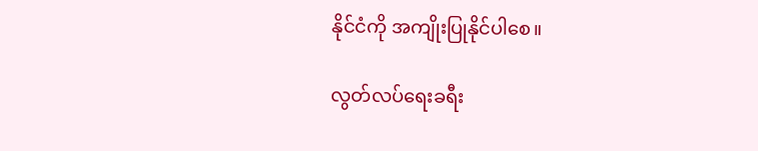နိုင်ငံကို အကျိုးပြုနိုင်ပါစေ။

လွတ်လပ်ရေးခရီး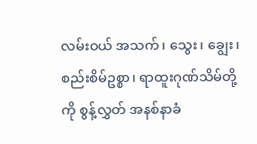လမ်းဝယ် အသက်၊ သွေး၊ ချွေး၊ စည်းစိမ်ဥစ္စာ၊ ရာထူးဂုဏ်သိမ်တို့ကို စွန့်လွှတ် အနစ်နာခံ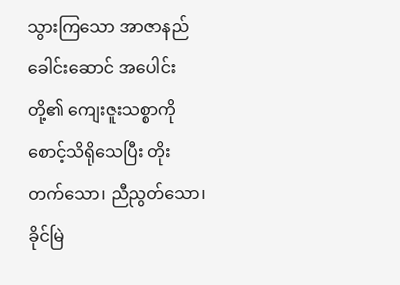သွားကြသော အာဇာနည်ခေါင်းဆောင် အပေါင်းတို့၏ ကျေးဇူးသစ္စာကို စောင့်သိရိုသေပြီး တိုးတက်သော၊ ညီညွတ်သော၊ ခိုင်မြဲ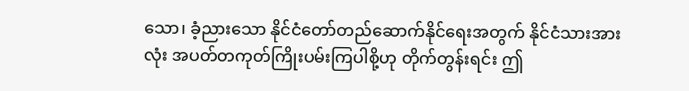သော၊ ခံ့ညားသော နိုင်ငံတော်တည်ဆောက်နိုင်ရေးအတွက် နိုင်ငံသားအားလုံး အပတ်တကုတ်ကြိုးပမ်းကြပါစို့ဟု တိုက်တွန်းရင်း ဤ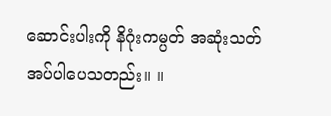ဆောင်းပါးကို နိဂုံးကမ္ပတ် အဆုံးသတ်အပ်ပါပေသတည်း။ ။